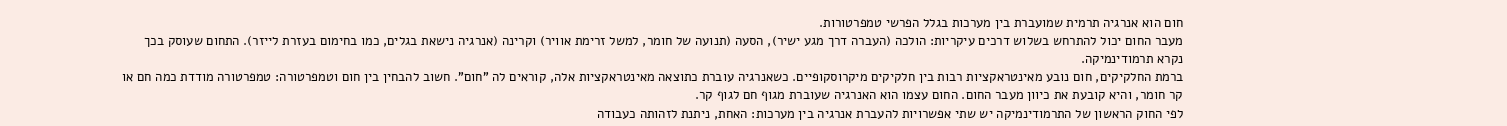חום הוא אנרגיה תרמית שמועברת בין מערכות בגלל הפרשי טמפרטורות.
מעבר החום יכול להתרחש בשלוש דרכים עיקריות: הולכה (העברה דרך מגע ישיר), הסעה (תנועה של חומר, למשל זרימת אוויר) וקרינה (אנרגיה נישאת בגלים, כמו בחימום בעזרת לייזר). התחום שעוסק בכך נקרא תרמודינמיקה.
ברמת החלקיקים, חום נובע מאינטראקציות רבות בין חלקיקים מיקרוסקופיים. כשאנרגיה עוברת כתוצאה מאינטראקציות אלה, קוראים לה "חום". חשוב להבחין בין חום וטמפרטורה: טמפרטורה מודדת כמה חם או קר חומר, והיא קובעת את כיוון מעבר החום. החום עצמו הוא האנרגיה שעוברת מגוף חם לגוף קר.
לפי החוק הראשון של התרמודינמיקה יש שתי אפשרויות להעברת אנרגיה בין מערכות: האחת, ניתנת לזהותה כעבודה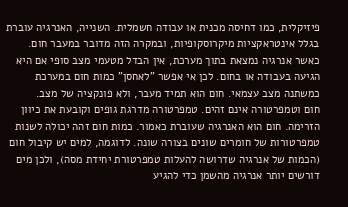פיזיקלית, כמו דחיסה מכנית או עבודה חשמלית. השנייה, האנרגיה עוברת בגלל אינטראקציות מיקרוסקופיות, ובמקרה הזה מדובר במעבר חום.
כאשר אנרגיה נמצאת בתוך מערכת, אין הבדל מטעמי מצב סופי אם היא הגיעה בעבודה או בחום. לכן אי אפשר "לאחסן" כמות חום במערכת כמשתנה מצב עצמאי. חום הוא תמיד מעבר, ולא פונקציה של מצב.
חום וטמפרטורה אינם זהים. טמפרטורה מדרגת גופים וקובעת את כיוון הזרימה. חום הוא האנרגיה שעוברת כאמור. כמות חום זהה יכולה לשנות טמפרטורות של חומרים שונים בצורה שונה. לדוגמה, למים יש קיבול חום (הכמות של אנרגיה שדרושה להעלות טמפרטורת יחידת מסה), ולכן מים דורשים יותר אנרגיה מהשמן כדי להגיע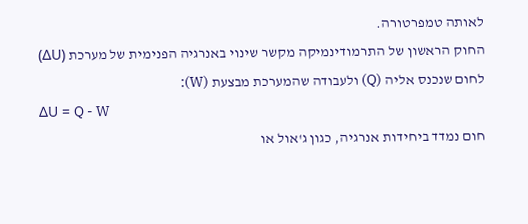לאותה טמפרטורה.
החוק הראשון של התרמודינמיקה מקשר שינוי באנרגיה הפנימית של מערכת (ΔU) לחום שנכנס אליה (Q) ולעבודה שהמערכת מבצעת (W):
ΔU = Q - W
חום נמדד ביחידות אנרגיה, כגון ג'אול או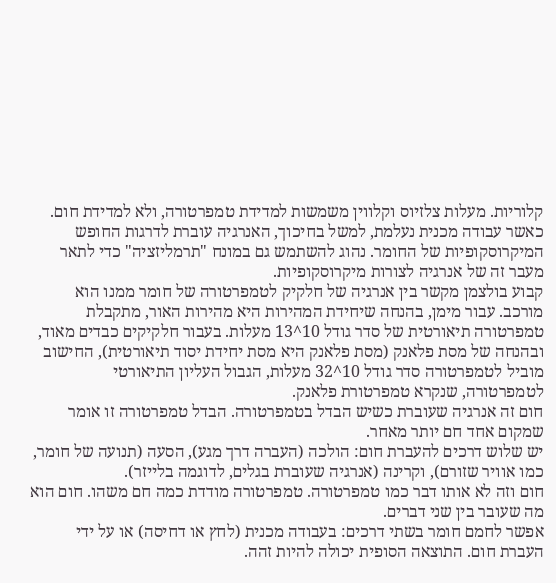קלוריות. מעלות צלזיוס וקלווין משמשות למדידת טמפרטורה, ולא למדידת חום.
כאשר עבודה מכנית נעלמת, למשל בחיכוך, האנרגיה עוברת לדרגות החופש המיקרוסקופיות של החומר. נהוג להשתמש גם במונח "תרמליזציה" כדי לתאר מעבר זה של אנרגיה לצורות מיקרוסקופיות.
קבוע בולצמן מקשר בין אנרגיה של חלקיק לטמפרטורה של חומר ממנו הוא מורכב. עבור מימן, בהנחה שיחידת המהירות היא מהירות האור, מתקבלת טמפרטורה תיאורטית של סדר גודל 10^13 מעלות. בעבור חלקיקים כבדים מאוד, ובהנחה של מסת פלאנק (מסת פלאנק היא מסת יחידת יסוד תיאורטית), החישוב מוביל לטמפרטורה סדר גודל 10^32 מעלות, הגבול העליון התיאורטי לטמפרטורה, שנקרא טמפרטורת פלאנק.
חום זה אנרגיה שעוברת כשיש הבדל בטמפרטורה. הבדל טמפרטורה זו אומר שמקום אחד חם יותר מאחר.
יש שלוש דרכים להעברת חום: הולכה (העברה דרך מגע), הסעה (תנועה של חומר, כמו אוויר שזורם), וקרינה (אנרגיה שעוברת בגלים, לדוגמה בלייזר).
חום וזה לא אותו דבר כמו טמפרטורה. טמפרטורה מודדת כמה חם משהו. חום הוא מה שעובר בין שני דברים.
אפשר לחמם חומר בשתי דרכים: בעבודה מכנית (לחץ או דחיסה) או על ידי העברת חום. התוצאה הסופית יכולה להיות זהה.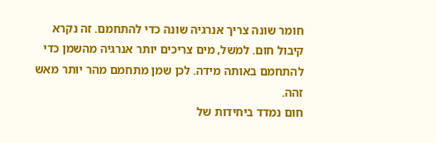חומר שונה צריך אנרגיה שונה כדי להתחמם. זה נקרא קיבול חום. למשל, מים צריכים יותר אנרגיה מהשמן כדי להתחמם באותה מידה. לכן שמן מתחמם מהר יותר מאש זהה.
חום נמדד ביחידות של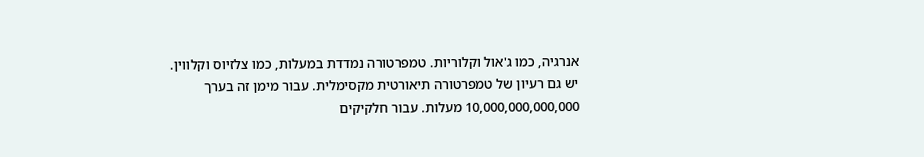אנרגיה, כמו ג'אול וקלוריות. טמפרטורה נמדדת במעלות, כמו צלזיוס וקלווין.
יש גם רעיון של טמפרטורה תיאורטית מקסימלית. עבור מימן זה בערך 10,000,000,000,000 מעלות. עבור חלקיקים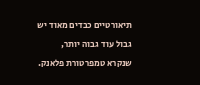תיאורטיים כבדים מאוד יש גבול עוד גבוה יותר, שנקרא טמפרטורת פלאנק.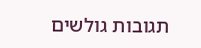תגובות גולשים